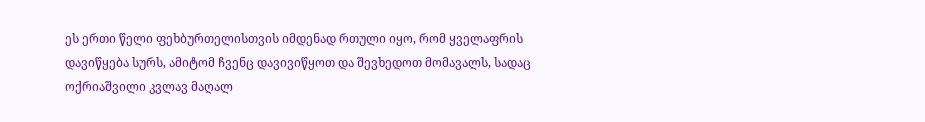ეს ერთი წელი ფეხბურთელისთვის იმდენად რთული იყო, რომ ყველაფრის დავიწყება სურს, ამიტომ ჩვენც დავივიწყოთ და შევხედოთ მომავალს, სადაც ოქრიაშვილი კვლავ მაღალ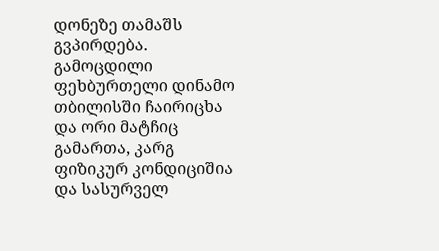დონეზე თამაშს გვპირდება.
გამოცდილი ფეხბურთელი დინამო თბილისში ჩაირიცხა და ორი მატჩიც გამართა, კარგ ფიზიკურ კონდიციშია და სასურველ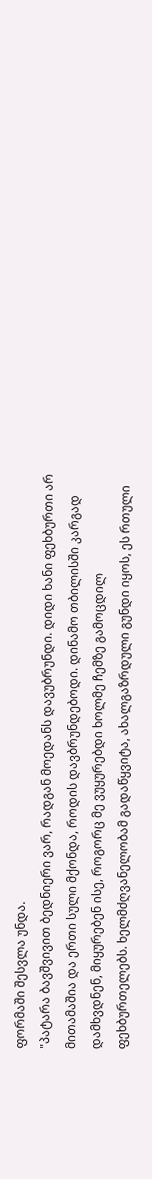ფორმაში შესვლა უნდა.
"პატარა ბავშვივით ბედნიერი ვარ, რადგან მოედანს დავუბრუნდი. დიდი ხანი ფეხბურთი არ მითამაშია და ერთი სული მქონდა, როდის დავბრუნდებოდი. დინამო თბილისში კარგად დამხვდნენ, მიყურებენ ისე, როგორც მე ვუყურებდი ხოლმე ჩემზე გამოცდილ ფეხბურთელებს. ხელმძღვანელობამ გადაწყვიტა, ახალგაზრდული გუნდი იყოს, ეს რთული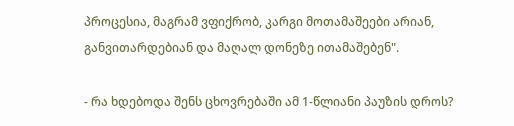პროცესია, მაგრამ ვფიქრობ, კარგი მოთამაშეები არიან, განვითარდებიან და მაღალ დონეზე ითამაშებენ".

- რა ხდებოდა შენს ცხოვრებაში ამ 1-წლიანი პაუზის დროს?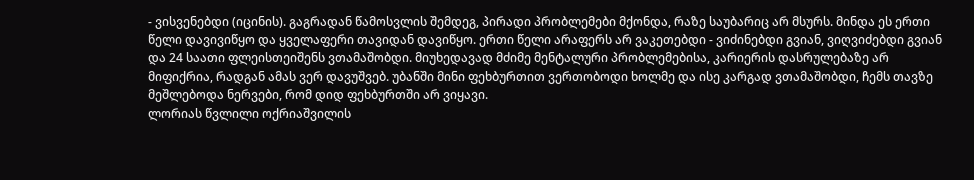- ვისვენებდი (იცინის). გაგრადან წამოსვლის შემდეგ, პირადი პრობლემები მქონდა, რაზე საუბარიც არ მსურს. მინდა ეს ერთი წელი დავივიწყო და ყველაფერი თავიდან დავიწყო. ერთი წელი არაფერს არ ვაკეთებდი - ვიძინებდი გვიან, ვიღვიძებდი გვიან და 24 საათი ფლეისთეიშენს ვთამაშობდი. მიუხედავად მძიმე მენტალური პრობლემებისა, კარიერის დასრულებაზე არ მიფიქრია, რადგან ამას ვერ დავუშვებ. უბანში მინი ფეხბურთით ვერთობოდი ხოლმე და ისე კარგად ვთამაშობდი, ჩემს თავზე მეშლებოდა ნერვები, რომ დიდ ფეხბურთში არ ვიყავი.
ლორიას წვლილი ოქრიაშვილის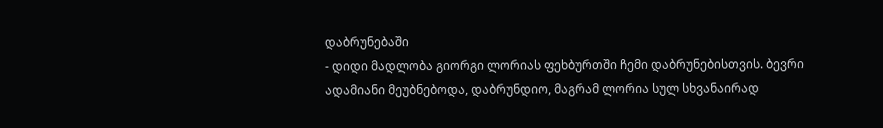დაბრუნებაში
- დიდი მადლობა გიორგი ლორიას ფეხბურთში ჩემი დაბრუნებისთვის. ბევრი ადამიანი მეუბნებოდა, დაბრუნდიო, მაგრამ ლორია სულ სხვანაირად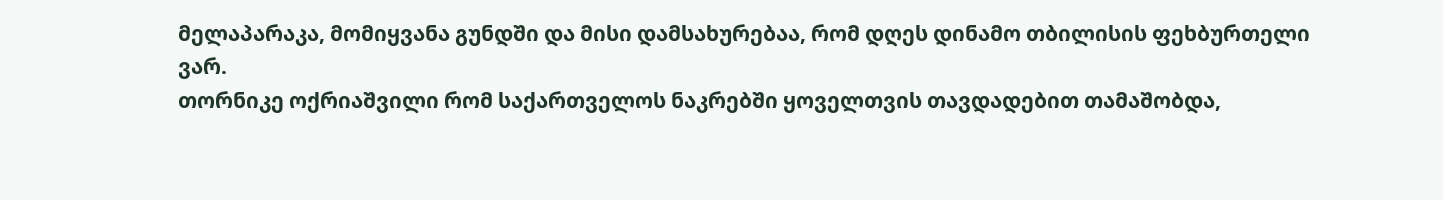მელაპარაკა, მომიყვანა გუნდში და მისი დამსახურებაა, რომ დღეს დინამო თბილისის ფეხბურთელი ვარ.
თორნიკე ოქრიაშვილი რომ საქართველოს ნაკრებში ყოველთვის თავდადებით თამაშობდა,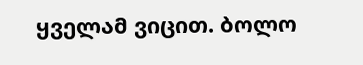ყველამ ვიცით. ბოლო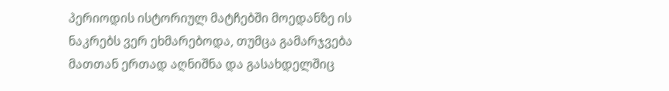პერიოდის ისტორიულ მატჩებში მოედანზე ის ნაკრებს ვერ ეხმარებოდა, თუმცა გამარჯვება მათთან ერთად აღნიშნა და გასახდელშიც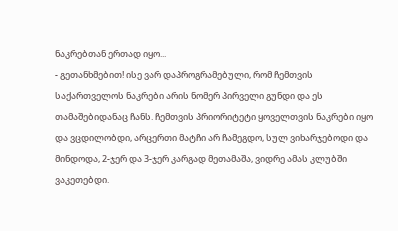ნაკრებთან ერთად იყო...
- გეთანხმებით! ისე ვარ დაპროგრამებული, რომ ჩემთვის საქართველოს ნაკრები არის ნომერ პირველი გუნდი და ეს თამაშებიდანაც ჩანს. ჩემთვის პრიორიტეტი ყოველთვის ნაკრები იყო და ვცდილობდი, არცერთი მატჩი არ ჩამეგდო, სულ ვიხარჯებოდი და მინდოდა, 2-ჯერ და 3-ჯერ კარგად მეთამაშა, ვიდრე ამას კლუბში ვაკეთებდი.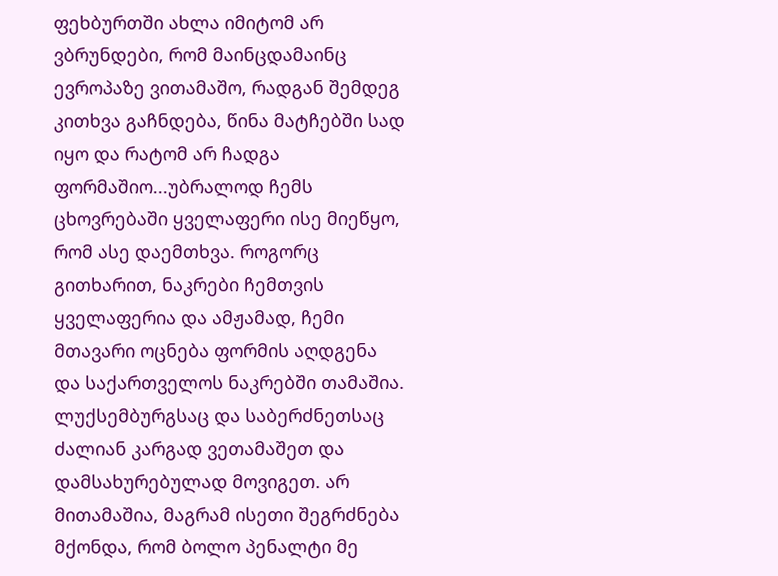ფეხბურთში ახლა იმიტომ არ ვბრუნდები, რომ მაინცდამაინც ევროპაზე ვითამაშო, რადგან შემდეგ კითხვა გაჩნდება, წინა მატჩებში სად იყო და რატომ არ ჩადგა ფორმაშიო...უბრალოდ ჩემს ცხოვრებაში ყველაფერი ისე მიეწყო, რომ ასე დაემთხვა. როგორც გითხარით, ნაკრები ჩემთვის ყველაფერია და ამჟამად, ჩემი მთავარი ოცნება ფორმის აღდგენა და საქართველოს ნაკრებში თამაშია.
ლუქსემბურგსაც და საბერძნეთსაც ძალიან კარგად ვეთამაშეთ და დამსახურებულად მოვიგეთ. არ მითამაშია, მაგრამ ისეთი შეგრძნება მქონდა, რომ ბოლო პენალტი მე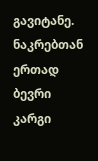გავიტანე. ნაკრებთან ერთად ბევრი კარგი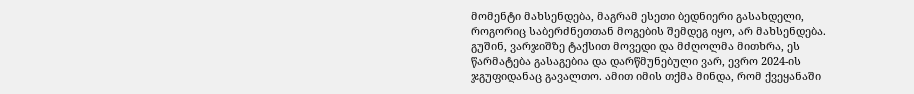მომენტი მახსენდება, მაგრამ ესეთი ბედნიერი გასახდელი, როგორიც საბერძნეთთან მოგების შემდეგ იყო, არ მახსენდება.
გუშინ, ვარჯიშზე ტაქსით მოვედი და მძღოლმა მითხრა, ეს წარმატება გასაგებია და დარწმუნებული ვარ, ევრო 2024-ის ჯგუფიდანაც გავალთო. ამით იმის თქმა მინდა, რომ ქვეყანაში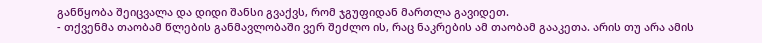განწყობა შეიცვალა და დიდი შანსი გვაქვს, რომ ჯგუფიდან მართლა გავიდეთ.
- თქვენმა თაობამ წლების განმავლობაში ვერ შეძლო ის, რაც ნაკრების ამ თაობამ გააკეთა. არის თუ არა ამის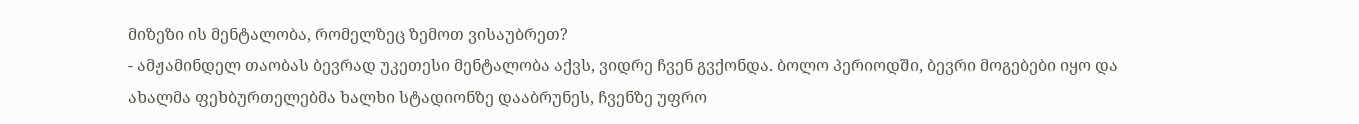მიზეზი ის მენტალობა, რომელზეც ზემოთ ვისაუბრეთ?
- ამჟამინდელ თაობას ბევრად უკეთესი მენტალობა აქვს, ვიდრე ჩვენ გვქონდა. ბოლო პერიოდში, ბევრი მოგებები იყო და ახალმა ფეხბურთელებმა ხალხი სტადიონზე დააბრუნეს, ჩვენზე უფრო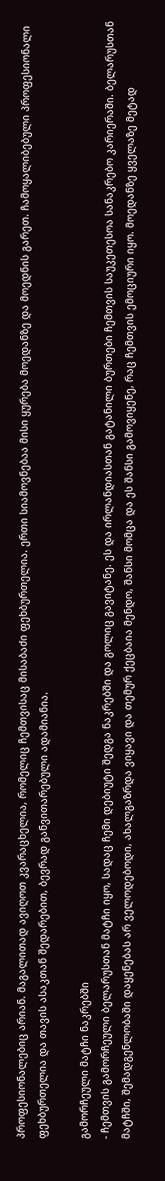პროფესიონალებიც არიან. მაგალითად ავიღოთ კვარაცხელია, რომელიც ჩემთვისაც მისაბაძი ფეხბურთელია. ერთი სიამოვნებაა მისი ყურება მოედანზე და მოედნის გარეთ. ჩამოყალიბებული პროფესიონალი ფეხბურთელია და თავის ასაკთან შედარებით, ბევრად განვითარებული ადამიანია.

გამორჩეული მატჩი ნაკრებში
- ჩემთვის გამორჩეული ბელარუსთან მატჩი იყო, სადაც ჩემი დებიუტი შედგა ნაკრებში და გოლიც გავიტანე. ეს და ირლანდიასთან გატანილი ბურთები ჩემთვის საუკეთესოა სანაკრებო კარიერაში. ბელარუსთან მატჩში, შემადგენლობაში დაყენებას არ ველოდებოდი, ახალგაზრდა ვიყავი და თემურ ქეცბაია მენდო, შანსი მომცა და ეს შანსი გამოვიყენე, რაც ჩემთვის ემოციური იყო. მოედანზე ყველაზე მეტად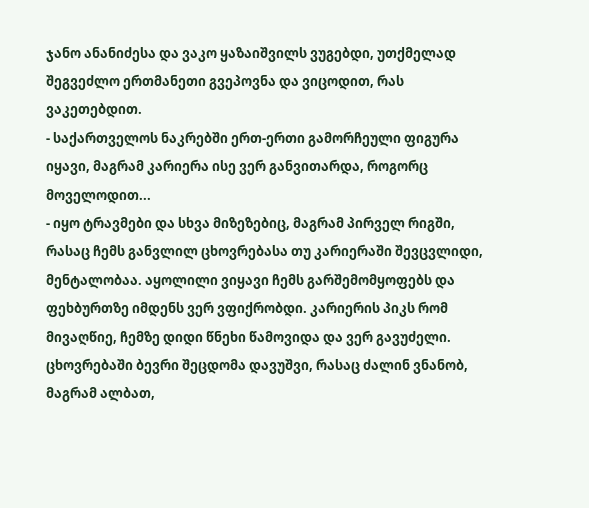ჯანო ანანიძესა და ვაკო ყაზაიშვილს ვუგებდი, უთქმელად შეგვეძლო ერთმანეთი გვეპოვნა და ვიცოდით, რას ვაკეთებდით.
- საქართველოს ნაკრებში ერთ-ერთი გამორჩეული ფიგურა იყავი, მაგრამ კარიერა ისე ვერ განვითარდა, როგორც მოველოდით...
- იყო ტრავმები და სხვა მიზეზებიც, მაგრამ პირველ რიგში, რასაც ჩემს განვლილ ცხოვრებასა თუ კარიერაში შევცვლიდი, მენტალობაა. აყოლილი ვიყავი ჩემს გარშემომყოფებს და ფეხბურთზე იმდენს ვერ ვფიქრობდი. კარიერის პიკს რომ მივაღწიე, ჩემზე დიდი წნეხი წამოვიდა და ვერ გავუძელი. ცხოვრებაში ბევრი შეცდომა დავუშვი, რასაც ძალინ ვნანობ, მაგრამ ალბათ,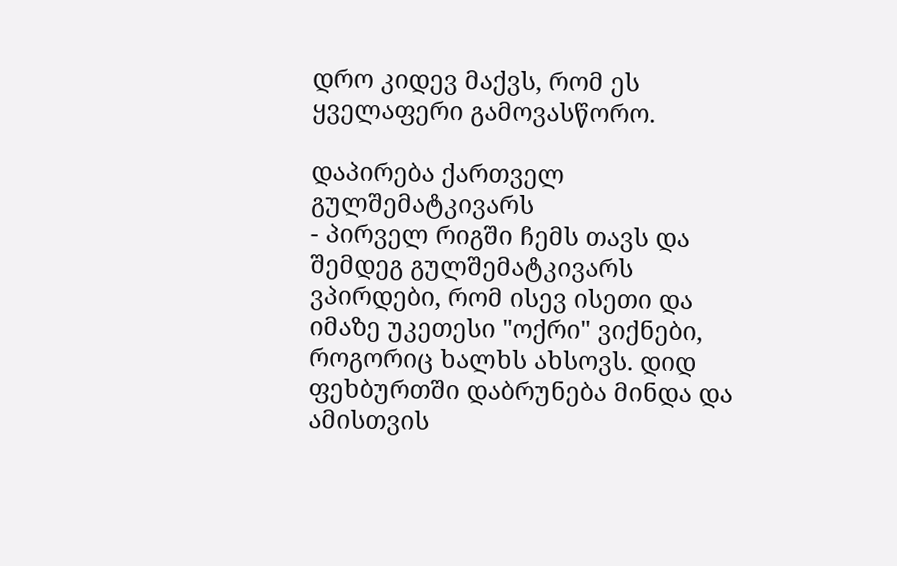დრო კიდევ მაქვს, რომ ეს ყველაფერი გამოვასწორო.

დაპირება ქართველ გულშემატკივარს
- პირველ რიგში ჩემს თავს და შემდეგ გულშემატკივარს ვპირდები, რომ ისევ ისეთი და იმაზე უკეთესი "ოქრი" ვიქნები, როგორიც ხალხს ახსოვს. დიდ ფეხბურთში დაბრუნება მინდა და ამისთვის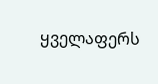ყველაფერს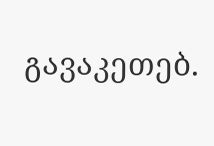გავაკეთებ.